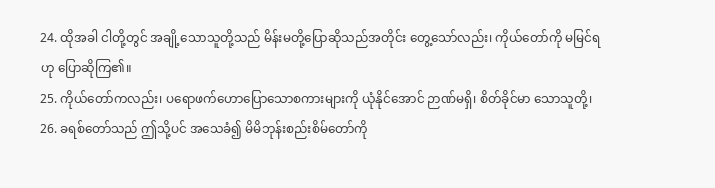24. ထိုအခါ ငါတို့တွင် အချို့သောသူတို့သည် မိန်းမတို့ပြောဆိုသည်အတိုင်း တွေ့သော်လည်း၊ ကိုယ်တော်ကို မမြင်ရဟု ပြောဆိုကြ၏။
25. ကိုယ်တော်ကလည်း၊ ပရောဖက်ဟောပြောသောစကားများကို ယုံနိုင်အောင် ဉာဏ်မရှိ၊ စိတ်ခိုင်မာ သောသူတို့၊
26. ခရစ်တော်သည် ဤသို့ပင် အသေခံ၍ မိမိဘုန်းစည်းစိမ်တော်ကို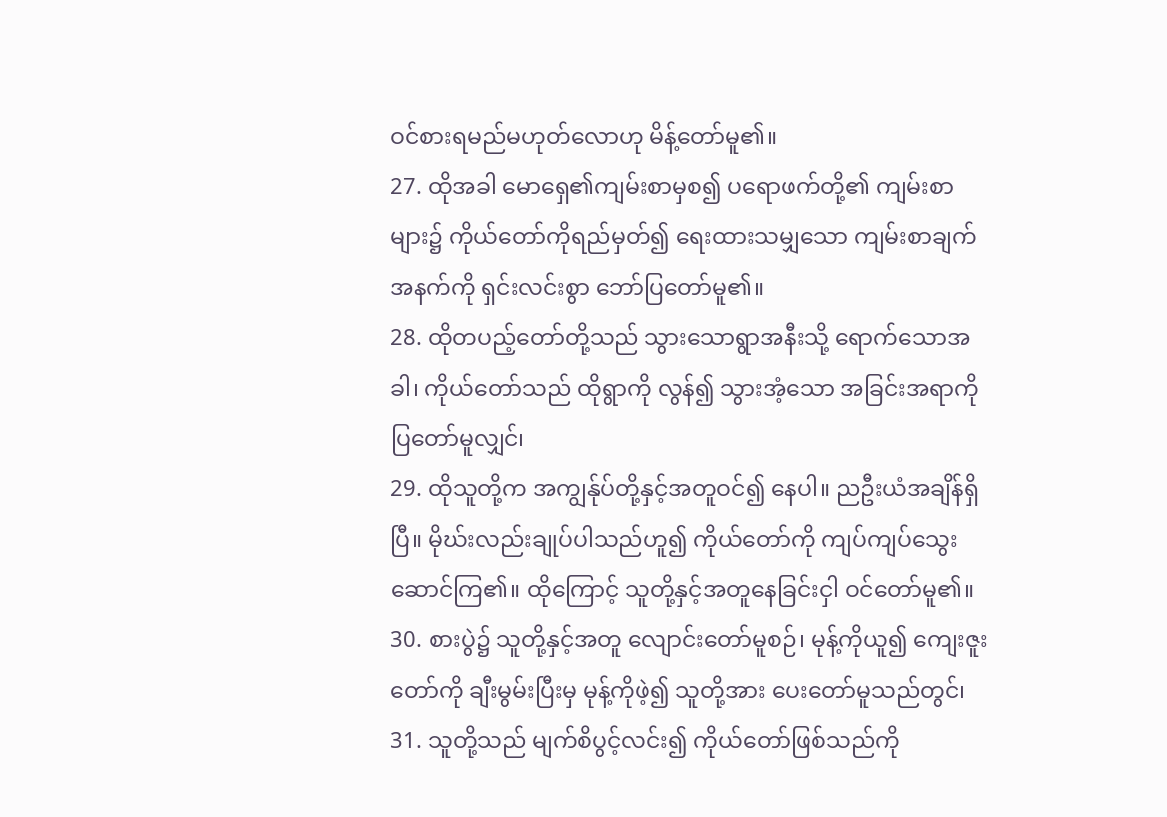ဝင်စားရမည်မဟုတ်လောဟု မိန့်တော်မူ၏။
27. ထိုအခါ မောရှေ၏ကျမ်းစာမှစ၍ ပရောဖက်တို့၏ ကျမ်းစာများ၌ ကိုယ်တော်ကိုရည်မှတ်၍ ရေးထားသမျှသော ကျမ်းစာချက်အနက်ကို ရှင်းလင်းစွာ ဘော်ပြတော်မူ၏။
28. ထိုတပည့်တော်တို့သည် သွားသောရွာအနီးသို့ ရောက်သောအခါ၊ ကိုယ်တော်သည် ထိုရွာကို လွန်၍ သွားအံ့သော အခြင်းအရာကို ပြတော်မူလျှင်၊
29. ထိုသူတို့က အကျွန်ုပ်တို့နှင့်အတူဝင်၍ နေပါ။ ညဦးယံအချိန်ရှိပြီ။ မိုဃ်းလည်းချုပ်ပါသည်ဟူ၍ ကိုယ်တော်ကို ကျပ်ကျပ်သွေးဆောင်ကြ၏။ ထိုကြောင့် သူတို့နှင့်အတူနေခြင်းငှါ ဝင်တော်မူ၏။
30. စားပွဲ၌ သူတို့နှင့်အတူ လျောင်းတော်မူစဉ်၊ မုန့်ကိုယူ၍ ကျေးဇူးတော်ကို ချီးမွမ်းပြီးမှ မုန့်ကိုဖဲ့၍ သူတို့အား ပေးတော်မူသည်တွင်၊
31. သူတို့သည် မျက်စိပွင့်လင်း၍ ကိုယ်တော်ဖြစ်သည်ကို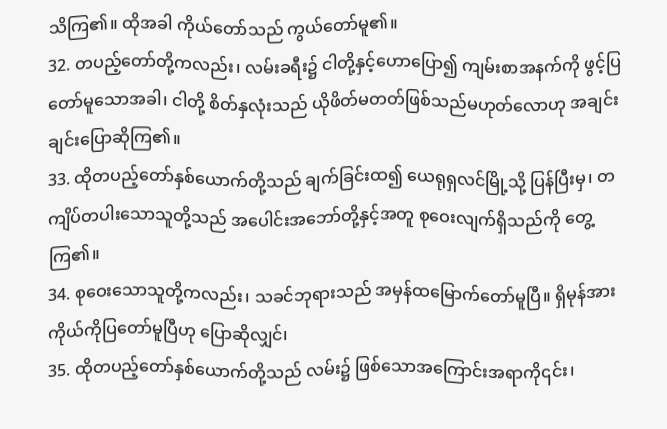သိကြ၏။ ထိုအခါ ကိုယ်တော်သည် ကွယ်တော်မူ၏။
32. တပည့်တော်တို့ကလည်း၊ လမ်းခရီး၌ ငါတို့နှင့်ဟောပြော၍ ကျမ်းစာအနက်ကို ဖွင့်ပြတော်မူသောအခါ၊ ငါတို့ စိတ်နှလုံးသည် ယိုဖိတ်မတတ်ဖြစ်သည်မဟုတ်လောဟု အချင်းချင်းပြောဆိုကြ၏။
33. ထိုတပည့်တော်နှစ်ယောက်တို့သည် ချက်ခြင်းထ၍ ယေရုရှလင်မြို့သို့ ပြန်ပြီးမှ၊ တကျိပ်တပါးသောသူတို့သည် အပေါင်းအဘော်တို့နှင့်အတူ စုဝေးလျက်ရှိသည်ကို တွေ့ကြ၏။
34. စုဝေးသောသူတို့ကလည်း၊ သခင်ဘုရားသည် အမှန်ထမြောက်တော်မူပြီ။ ရှိမုန်အား ကိုယ်ကိုပြတော်မူပြီဟု ပြောဆိုလျှင်၊
35. ထိုတပည့်တော်နှစ်ယောက်တို့သည် လမ်း၌ ဖြစ်သောအကြောင်းအရာကို၎င်း၊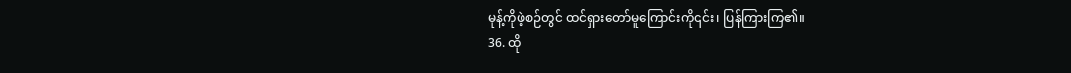မုန့်ကိုဖဲ့စဉ်တွင် ထင်ရှားတော်မူကြောင်းကို၎င်း၊ ပြန်ကြားကြ၏။
36. ထို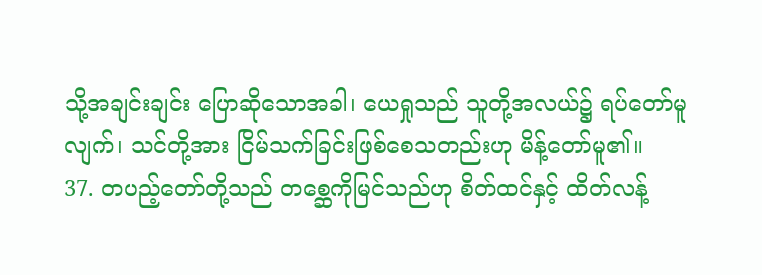သို့အချင်းချင်း ပြောဆိုသောအခါ၊ ယေရှုသည် သူတို့အလယ်၌ ရပ်တော်မူလျက်၊ သင်တို့အား ငြိမ်သက်ခြင်းဖြစ်စေသတည်းဟု မိန့်တော်မူ၏။
37. တပည့်တော်တို့သည် တစ္ဆေကိုမြင်သည်ဟု စိတ်ထင်နှင့် ထိတ်လန့်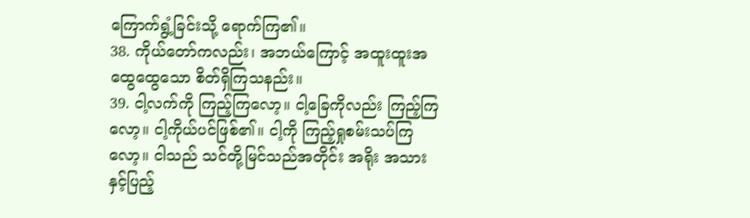ကြောက်ရွံ့ခြင်းသို့ ရောက်ကြ၏။
38. ကိုယ်တော်ကလည်း၊ အဘယ်ကြောင့် အထူးထူးအထွေထွေသော စိတ်ရှိကြသနည်း။
39. ငါ့လက်ကို ကြည့်ကြလော့။ ငါ့ခြေကိုလည်း ကြည့်ကြလော့။ ငါ့ကိုယ်ပင်ဖြစ်၏။ ငါ့ကို ကြည့်ရှုစမ်းသပ်ကြလော့။ ငါသည် သင်တို့မြင်သည်အတိုင်း အရိုး အသားနှင့်ပြည့်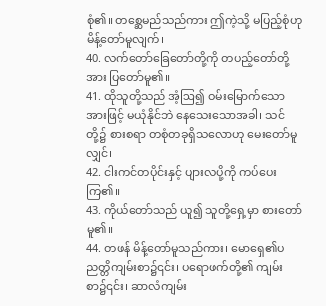စုံ၏။ တစ္ဆေမည်သည်ကား ဤကဲ့သို့ မပြည့်စုံဟု မိန့်တော်မူလျက်၊
40. လက်တော်ခြေတော်တို့ကို တပည့်တော်တို့အား ပြတော်မူ၏။
41. ထိုသူတို့သည် အံ့ဩ၍ ဝမ်းမြောက်သောအားဖြင့် မယုံနိုင်ဘဲ နေသေးသောအခါ၊ သင်တို့၌ စားစရာ တစုံတခုရှိသလောဟု မေးတော်မူလျှင်၊
42. ငါးကင်တပိုင်းနှင့် ပျားလပို့ကို ကပ်ပေးကြ၏။
43. ကိုယ်တော်သည် ယူ၍ သူတို့ရှေ့မှာ စားတော်မူ၏။
44. တဖန် မိန့်တော်မူသည်ကား၊ မောရှေ၏ပညတ္တိကျမ်းစာ၌၎င်း၊ ပရောဖက်တို့၏ ကျမ်းစာ၌၎င်း၊ ဆာလံကျမ်း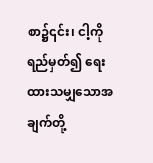စာ၌၎င်း၊ ငါ့ကို ရည်မှတ်၍ ရေးထားသမျှသောအချက်တို့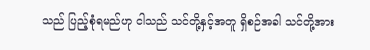သည် ပြည့်စုံရမည်ဟု ငါသည် သင်တို့နှင့်အတူ ရှိစဉ်အခါ သင်တို့အား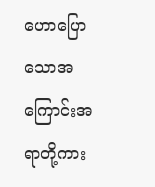ဟောပြောသောအကြောင်းအရာတို့ကား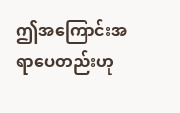ဤအကြောင်းအရာပေတည်းဟု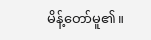မိန့်တော်မူ၏။